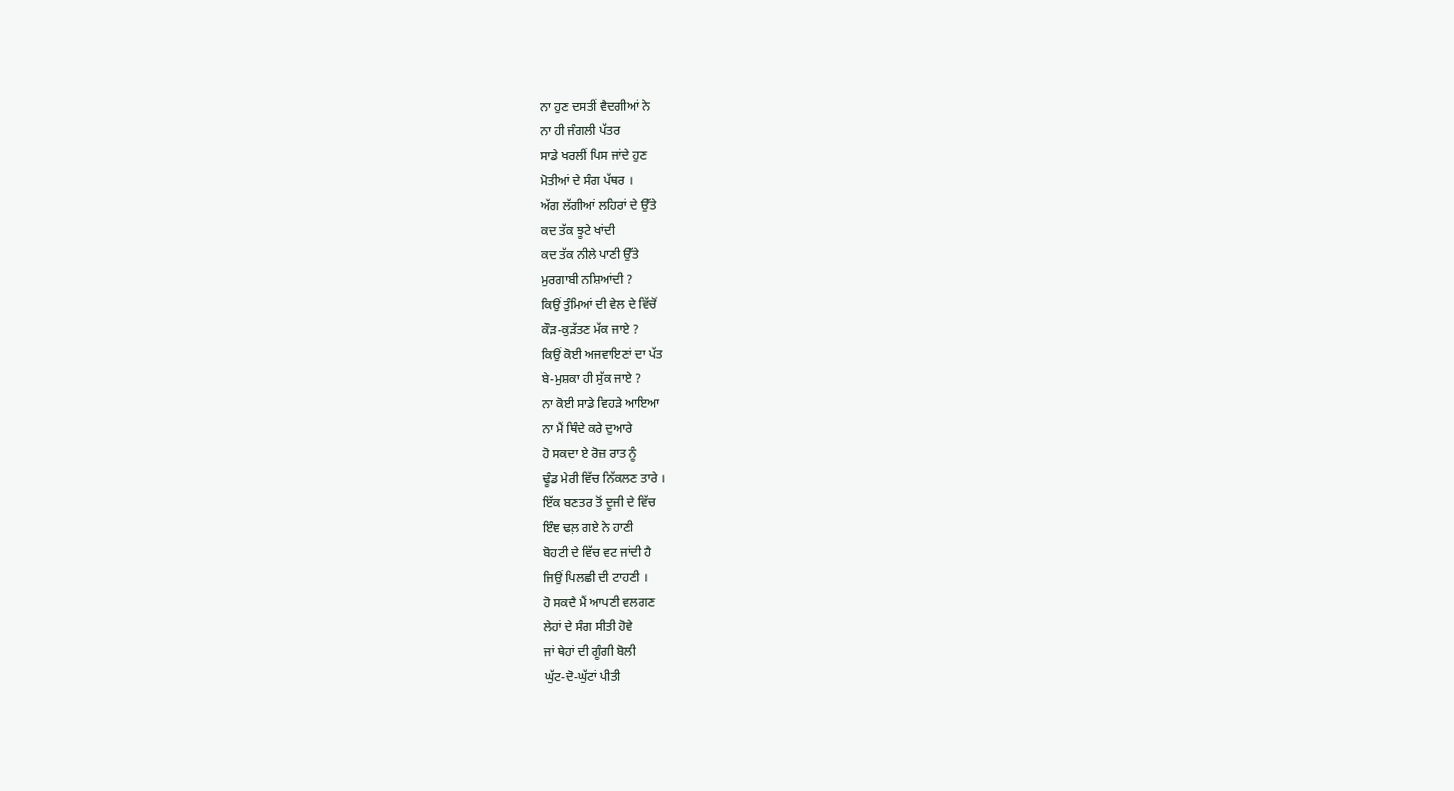ਨਾ ਹੁਣ ਦਸਤੀਂ ਵੈਦਗੀਆਂ ਨੇ
ਨਾ ਹੀ ਜੰਗਲੀ ਪੱਤਰ
ਸਾਡੇ ਖਰਲੀਂ ਪਿਸ ਜਾਂਦੇ ਹੁਣ
ਮੋਤੀਆਂ ਦੇ ਸੰਗ ਪੱਥਰ ।
ਅੱਗ ਲੱਗੀਆਂ ਲਹਿਰਾਂ ਦੇ ਉੱਤੇ
ਕਦ ਤੱਕ ਝੂਟੇ ਖਾਂਦੀ
ਕਦ ਤੱਕ ਨੀਲੇ ਪਾਣੀ ਉੱਤੇ
ਮੁਰਗਾਬੀ ਨਸ਼ਿਆਂਦੀ ?
ਕਿਉਂ ਤੁੰਮਿਆਂ ਦੀ ਵੇਲ ਦੇ ਵਿੱਚੋਂ
ਕੌੜ-ਕੁੜੱਤਣ ਮੱਕ ਜਾਏ ?
ਕਿਉਂ ਕੋਈ ਅਜਵਾਇਣਾਂ ਦਾ ਪੱਤ
ਬੇ-ਮੁਸ਼ਕਾ ਹੀ ਸੁੱਕ ਜਾਏ ?
ਨਾ ਕੋਈ ਸਾਡੇ ਵਿਹੜੇ ਆਇਆ
ਨਾ ਮੈਂ ਥਿੰਦੇ ਕਰੇ ਦੁਆਰੇ
ਹੋ ਸਕਦਾ ਏ ਰੋਜ਼ ਰਾਤ ਨੂੰ
ਢੂੰਡ ਮੇਰੀ ਵਿੱਚ ਨਿੱਕਲਣ ਤਾਰੇ ।
ਇੱਕ ਬਣਤਰ ਤੋਂ ਦੂਜੀ ਦੇ ਵਿੱਚ
ਇੰਞ ਢਲ਼ ਗਏ ਨੇ ਹਾਣੀ
ਬੋਹਟੀ ਦੇ ਵਿੱਚ ਵਟ ਜਾਂਦੀ ਹੈ
ਜਿਉਂ ਪਿਲਛੀ ਦੀ ਟਾਹਣੀ ।
ਹੋ ਸਕਦੈ ਮੈਂ ਆਪਣੀ ਵਲਗਣ
ਲੇਹਾਂ ਦੇ ਸੰਗ ਸੀਤੀ ਹੋਵੇ
ਜਾਂ ਥੇਹਾਂ ਦੀ ਗੂੰਗੀ ਬੋਲੀ
ਘੁੱਟ-ਦੋ-ਘੁੱਟਾਂ ਪੀਤੀ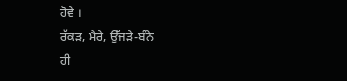ਹੋਵੇ ।
ਰੱਕੜ, ਮੈਰੇ, ਉੱਜੜੇ-ਬੰਨੇ
ਹੀ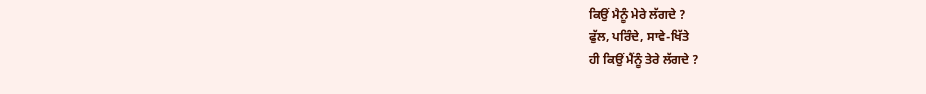ਕਿਉਂ ਮੈਨੂੰ ਮੇਰੇ ਲੱਗਦੇ ?
ਫੁੱਲ, ਪਰਿੰਦੇ, ਸਾਵੇ-ਖਿੱਤੇ
ਹੀ ਕਿਉਂ ਮੈਂਨੂੰ ਤੇਰੇ ਲੱਗਦੇ ?